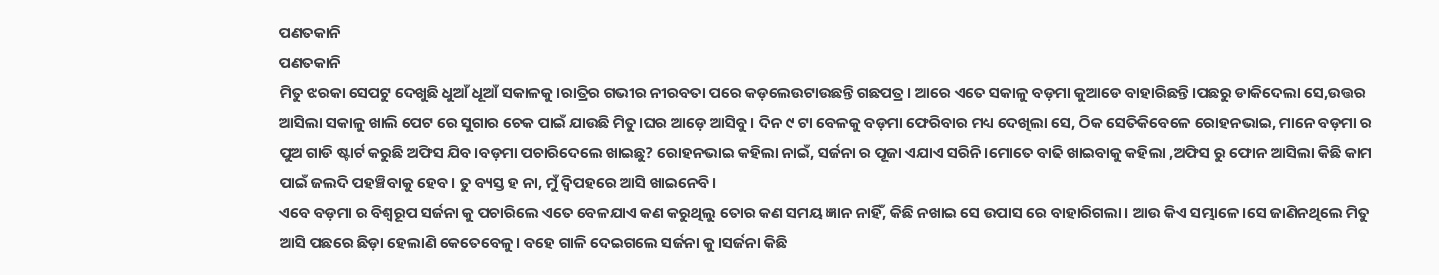ପଣତକାନି
ପଣତକାନି
ମିତୁ ଝରକା ସେପଟୁ ଦେଖୁଛି ଧୁଆଁ ଧୂଆଁ ସକାଳକୁ।ରାତ୍ରିର ଗଭୀର ନୀରବତା ପରେ କଡ଼ଲେଉଟାଉଛନ୍ତି ଗଛପତ୍ର। ଆରେ ଏତେ ସକାଳୁ ବଡ଼ମା କୁଆଡେ ବାହାରିଛନ୍ତି।ପଛରୁ ଡାକିଦେଲା ସେ,ଉତ୍ତର ଆସିଲା ସକାଳୁ ଖାଲି ପେଟ ରେ ସୁଗାର ଚେକ ପାଇଁ ଯାଉଛି ମିତୁ।ଘର ଆଡ଼େ ଆସିବୁ। ଦିନ ୯ ଟା ବେଳକୁ ବଡ଼ମା ଫେରିବାର ମଧ୍ୟ ଦେଖିଲା ସେ, ଠିକ ସେତିକିବେଳେ ରୋହନଭାଇ, ମାନେ ବଡ଼ମା ର ପୁଅ ଗାଡି ଷ୍ଟାର୍ଟ କରୁଛି ଅଫିସ ଯିବ।ବଡ଼ମା ପଚାରିଦେଲେ ଖାଇଛୁ? ରୋହନଭାଇ କହିଲା ନାଇଁ, ସର୍ଜନା ର ପୂଜା ଏଯାଏ ସରିନି।ମୋତେ ବାଢି ଖାଇବାକୁ କହିଲା ,ଅଫିସ ରୁ ଫୋନ ଆସିଲା କିଛି କାମ ପାଇଁ ଜଲଦି ପହଞ୍ଚିବାକୁ ହେବ। ତୁ ବ୍ୟସ୍ତ ହ ନା, ମୁଁ ଦ୍ବିପହରେ ଆସି ଖାଇନେବି।
ଏବେ ବଡ଼ମା ର ବିଶ୍ଵରୂପ ସର୍ଜନା କୁ ପଚାରିଲେ ଏତେ ବେଳଯାଏ କଣ କରୁଥିଲୁ ତୋର କଣ ସମୟ ଜ୍ଞାନ ନାହିଁ, କିଛି ନଖାଇ ସେ ଉପାସ ରେ ବାହାରିଗଲା। ଆଉ କିଏ ସମ୍ଭାଳେ।ସେ ଜାଣିନଥିଲେ ମିତୁ ଆସି ପଛରେ ଛିଡ଼ା ହେଲାଣି କେତେବେଳୁ। ବହେ ଗାଳି ଦେଇଗଲେ ସର୍ଜନା କୁ।ସର୍ଜନା କିଛି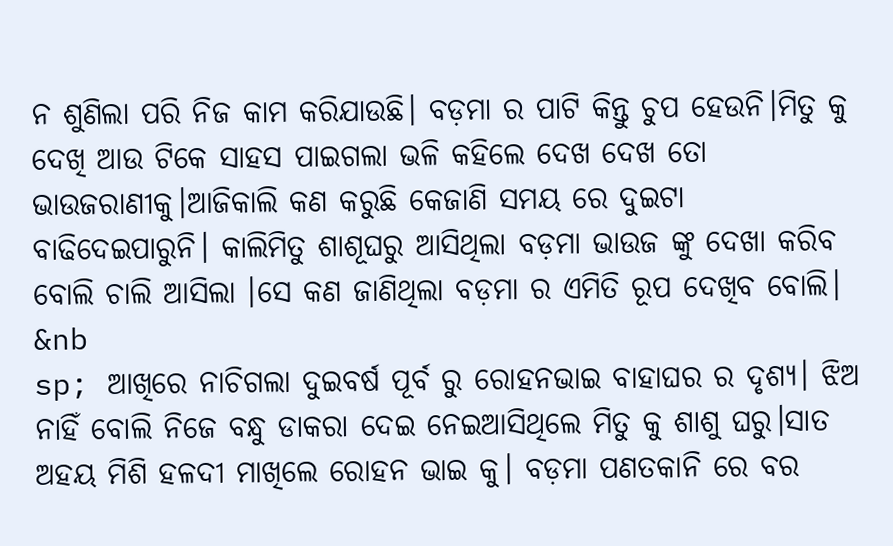ନ ଶୁଣିଲା ପରି ନିଜ କାମ କରିଯାଉଛି। ବଡ଼ମା ର ପାଟି କିନ୍ତୁ ଚୁପ ହେଉନି।ମିତୁ କୁ ଦେଖି ଆଉ ଟିକେ ସାହସ ପାଇଗଲା ଭଳି କହିଲେ ଦେଖ ଦେଖ ତୋ ଭାଉଜରାଣୀକୁ।ଆଜିକାଲି କଣ କରୁଛି କେଜାଣି ସମୟ ରେ ଦୁଇଟା ବାଢିଦେଇପାରୁନି। କାଲିମିତୁ ଶାଶୂଘରୁ ଆସିଥିଲା ବଡ଼ମା ଭାଉଜ ଙ୍କୁ ଦେଖା କରିବ ବୋଲି ଚାଲି ଆସିଲା ।ସେ କଣ ଜାଣିଥିଲା ବଡ଼ମା ର ଏମିତି ରୂପ ଦେଖିବ ବୋଲି।
&nb
sp; ଆଖିରେ ନାଚିଗଲା ଦୁଇବର୍ଷ ପୂର୍ବ ରୁ ରୋହନଭାଇ ବାହାଘର ର ଦୃଶ୍ୟ। ଝିଅ ନାହିଁ ବୋଲି ନିଜେ ବନ୍ଧୁ ଡାକରା ଦେଇ ନେଇଆସିଥିଲେ ମିତୁ କୁ ଶାଶୁ ଘରୁ।ସାତ ଅହୟ ମିଶି ହଳଦୀ ମାଖିଲେ ରୋହନ ଭାଇ କୁ। ବଡ଼ମା ପଣତକାନି ରେ ବର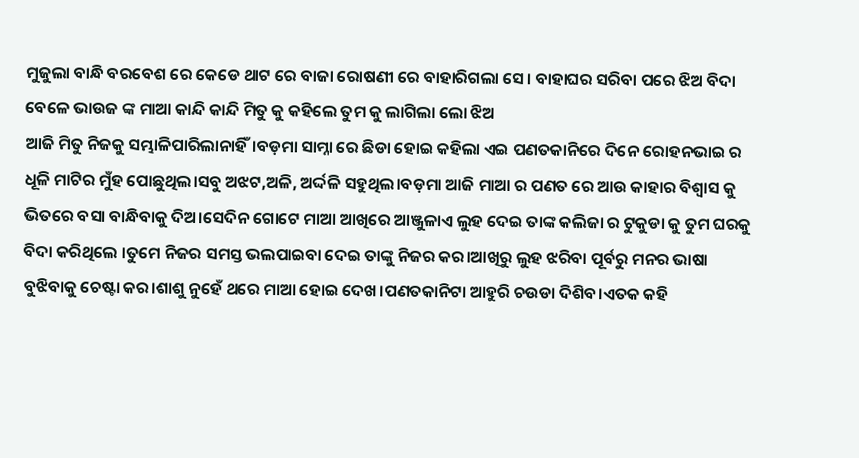ମୁଜୁଲା ବାନ୍ଧି ବରବେଶ ରେ କେଡେ ଥାଟ ରେ ବାଜା ରୋଷଣୀ ରେ ବାହାରିଗଲା ସେ। ବାହାଘର ସରିବା ପରେ ଝିଅ ବିଦା ବେଳେ ଭାଉଜ ଙ୍କ ମାଆ କାନ୍ଦି କାନ୍ଦି ମିତୁ କୁ କହିଲେ ତୁମ କୁ ଲାଗିଲା ଲୋ ଝିଅ
ଆଜି ମିତୁ ନିଜକୁ ସମ୍ଭାଳିପାରିଲାନାହିଁ।ବଡ଼ମା ସାମ୍ନା ରେ ଛିଡା ହୋଇ କହିଲା ଏଇ ପଣତକାନିରେ ଦିନେ ରୋହନଭାଇ ର ଧୂଳି ମାଟିର ମୁଁହ ପୋଛୁଥିଲ।ସବୁ ଅଝଟ,ଅଳି, ଅର୍ଦ୍ଦଳି ସହୁଥିଲ।ବଡ଼ମା ଆଜି ମାଆ ର ପଣତ ରେ ଆଉ କାହାର ବିଶ୍ୱାସ କୁ ଭିତରେ ବସା ବାନ୍ଧିବାକୁ ଦିଅ।ସେଦିନ ଗୋଟେ ମାଆ ଆଖିରେ ଆଞ୍ଜୁଳାଏ ଲୁହ ଦେଇ ତାଙ୍କ କଲିଜା ର ଟୁକୁଡା କୁ ତୁମ ଘରକୁ ବିଦା କରିଥିଲେ ।ତୁମେ ନିଜର ସମସ୍ତ ଭଲପାଇବା ଦେଇ ତାଙ୍କୁ ନିଜର କର।ଆଖିରୁ ଲୁହ ଝରିବା ପୂର୍ବରୁ ମନର ଭାଷା ବୁଝିବାକୁ ଚେଷ୍ଟା କର।ଶାଶୁ ନୁହେଁ ଥରେ ମାଆ ହୋଇ ଦେଖ।ପଣତକାନିଟା ଆହୁରି ଚଉଡା ଦିଶିବ।ଏତକ କହି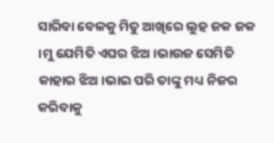ସାରିବା ବେଳକୁ ମିତୁ ଆଖିରେ ଲୁହ ଜକ ଜକ ।ମୁ ଯେମିତି ଏଘର ଝିଅ।ଭାଉଜ ସେମିତି କାହାର ଝିଅ।ଭାଇ ପରି ତାଙ୍କୁ ମଧ୍ୟ ନିଜର କରିବାକୁ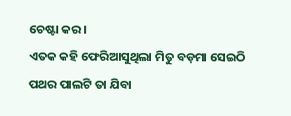ଚେଷ୍ଟା କର।
ଏତକ କହି ଫେରିଆସୁଥିଲା ମିତୁ ବଡ଼ମା ସେଇଠି ପଥର ପାଲଟି ତା ଯିବା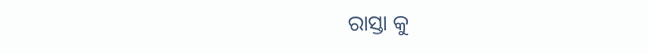ରାସ୍ତା କୁ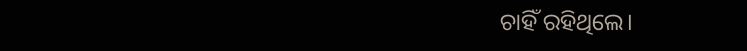ଚାହିଁ ରହିଥିଲେ।